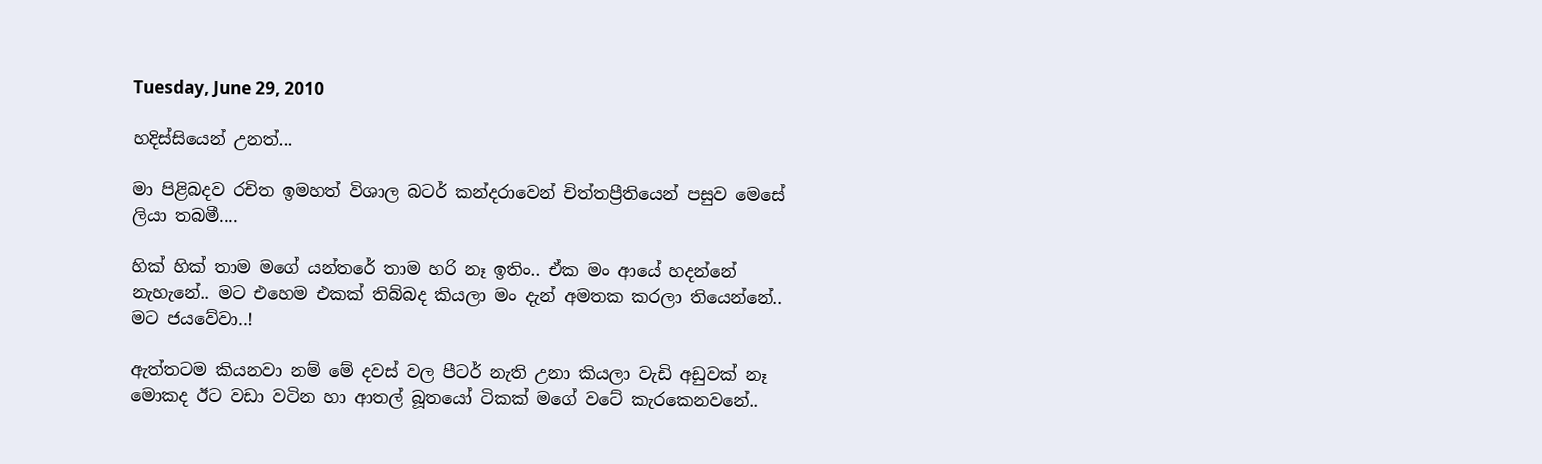Tuesday, June 29, 2010

හදිස්සියෙන් උනත්...

මා පිළිබදව රචිත ඉමහත් විශාල බටර් කන්දරාවෙන් චිත්තප්‍රීතියෙන් පසුව මෙසේ ලියා තබමී....

හික් හික් තාම මගේ යන්තරේ තාම හරි නෑ ඉතිං.. ඒක මං ආයේ හදන්නේ නැහැනේ.. මට එහෙම එකක් තිබ්බද කියලා මං දැන් අමතක කරලා තියෙන්නේ.. මට ජයවේවා..!

ඇත්තටම කියනවා නම් මේ දවස් වල පීටර් නැති උනා කියලා වැඩි අඩුවක් නෑ මොකද ඊට වඩා වටින හා ආතල් බූතයෝ ටිකක් මගේ වටේ කැරකෙනවනේ..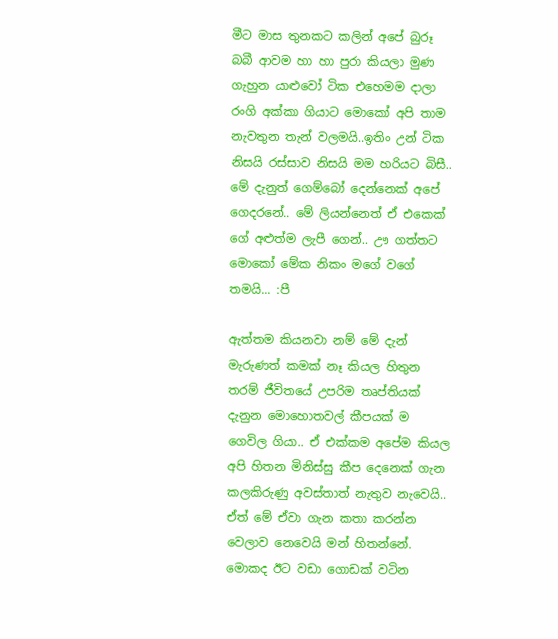මීට මාස තුනකට කලින් අපේ බුරූ බබී ආවම හා හා පුරා කියලා මුණ ගැහුන යාළුවෝ ටික එහෙමම දාලා රංගි අක්කා ගියාට මොකෝ අපි තාම නැවතුන තැන් වලමයි..ඉතිං උන් ටික නිසයි රස්සාව නිසයි මම හරියට බිසී.. මේ දැනුත් ගෙම්බෝ දෙන්නෙක් අපේ ගෙදරනේ.. මේ ලියන්නෙත් ඒ එකෙක් ගේ අළුත්ම ලැපී ගෙන්.. ඌ ගත්තට මොකෝ මේක නිකං මගේ වගේ තමයි... :පී

ඇත්තම කියනවා නම් මේ දැන් මැරුණත් කමක් නෑ කියල හිතුන තරම් ජීවිතයේ උපරිම තෘප්තියක් දැනුන මොහොතවල් කීපයක් ම ගෙවිල ගියා.. ඒ එක්කම අපේම කියල අපි හිතන මිනිස්සු කීප දෙනෙක් ගැන කලකිරුණු අවස්තාත් නැතුව නැවෙයි.. ඒත් මේ ඒවා ගැන කතා කරන්න වෙලාව නෙවෙයි මන් හිතන්නේ. මොකද ඊට වඩා ගොඩක් වටින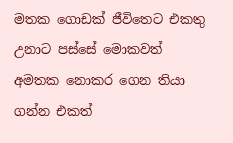මතක ගොඩක් ජීවිතෙට එකතු උනාට පස්සේ මොකවත් අමතක නොකර ගෙන තියා ගන්න එකත්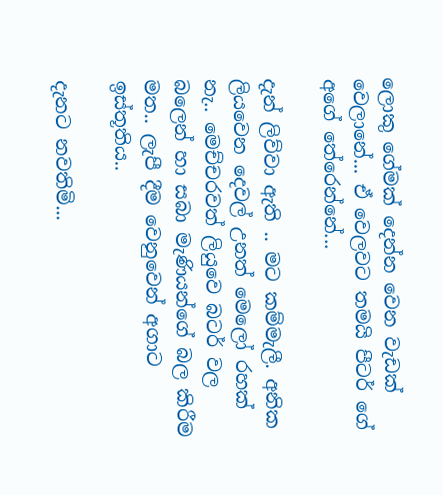ලොකු ගේමක් දෙන්න වෙන වැඩක් වෙලානේ... ඒ වෙලවට තමයි පීටර් ගේ අගේ තේරෙන්නේ...

දැන් ලිව්වා ඇති .. මට කම්මැලී. අනික ලියවෙන දෙවල් උනත් මෙලෝ රහක් නැ.. මෙච්චරවත් ලියුවෙ බටර් වල බලෙන් හා සබා මැණියන්ගේ බල කිරීම මත.. ලැපී දීම වෙනුවෙන් අගාට ඉස්තූතිය..

දැනට නවතිමි...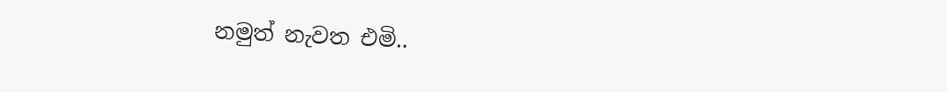නමුත් නැවත එමි..